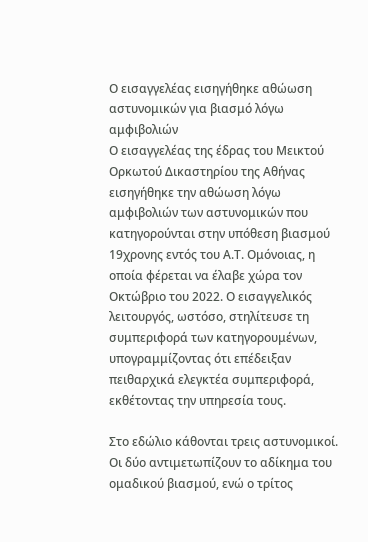Ο εισαγγελέας εισηγήθηκε αθώωση αστυνομικών για βιασμό λόγω αμφιβολιών
Ο εισαγγελέας της έδρας του Μεικτού Ορκωτού Δικαστηρίου της Αθήνας εισηγήθηκε την αθώωση λόγω αμφιβολιών των αστυνομικών που κατηγορούνται στην υπόθεση βιασμού 19χρονης εντός του Α.Τ. Ομόνοιας, η οποία φέρεται να έλαβε χώρα τον Οκτώβριο του 2022. Ο εισαγγελικός λειτουργός, ωστόσο, στηλίτευσε τη συμπεριφορά των κατηγορουμένων, υπογραμμίζοντας ότι επέδειξαν πειθαρχικά ελεγκτέα συμπεριφορά, εκθέτοντας την υπηρεσία τους.

Στο εδώλιο κάθονται τρεις αστυνομικοί. Οι δύο αντιμετωπίζουν το αδίκημα του ομαδικού βιασμού, ενώ ο τρίτος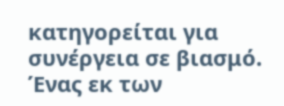κατηγορείται για συνέργεια σε βιασμό. Ένας εκ των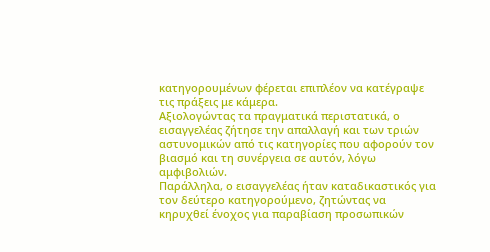κατηγορουμένων φέρεται επιπλέον να κατέγραψε τις πράξεις με κάμερα.
Αξιολογώντας τα πραγματικά περιστατικά, ο εισαγγελέας ζήτησε την απαλλαγή και των τριών αστυνομικών από τις κατηγορίες που αφορούν τον βιασμό και τη συνέργεια σε αυτόν, λόγω αμφιβολιών.
Παράλληλα, ο εισαγγελέας ήταν καταδικαστικός για τον δεύτερο κατηγορούμενο, ζητώντας να κηρυχθεί ένοχος για παραβίαση προσωπικών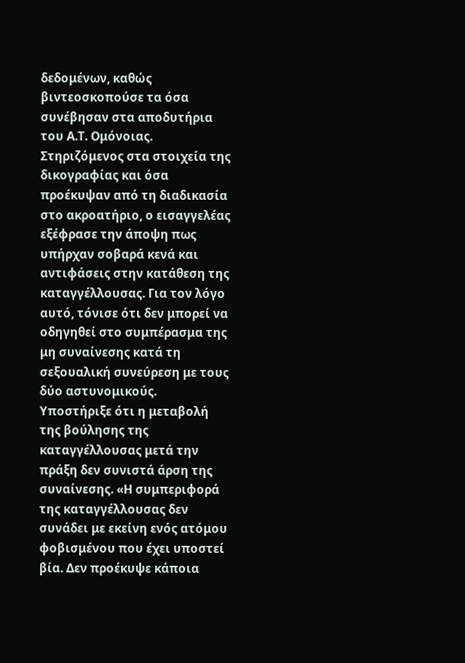δεδομένων, καθώς βιντεοσκοπούσε τα όσα συνέβησαν στα αποδυτήρια του Α.Τ. Ομόνοιας.
Στηριζόμενος στα στοιχεία της δικογραφίας και όσα προέκυψαν από τη διαδικασία στο ακροατήριο, ο εισαγγελέας εξέφρασε την άποψη πως υπήρχαν σοβαρά κενά και αντιφάσεις στην κατάθεση της καταγγέλλουσας. Για τον λόγο αυτό, τόνισε ότι δεν μπορεί να οδηγηθεί στο συμπέρασμα της μη συναίνεσης κατά τη σεξουαλική συνεύρεση με τους δύο αστυνομικούς. Υποστήριξε ότι η μεταβολή της βούλησης της καταγγέλλουσας μετά την πράξη δεν συνιστά άρση της συναίνεσης. «Η συμπεριφορά της καταγγέλλουσας δεν συνάδει με εκείνη ενός ατόμου φοβισμένου που έχει υποστεί βία. Δεν προέκυψε κάποια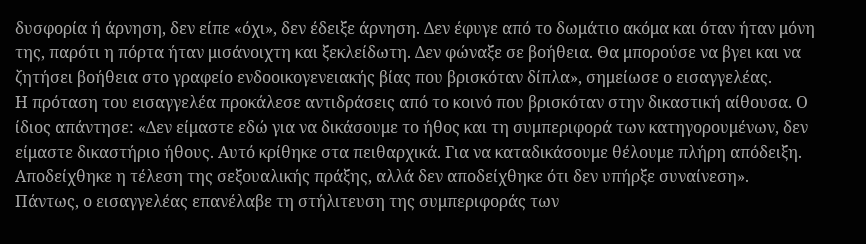δυσφορία ή άρνηση, δεν είπε «όχι», δεν έδειξε άρνηση. Δεν έφυγε από το δωμάτιο ακόμα και όταν ήταν μόνη της, παρότι η πόρτα ήταν μισάνοιχτη και ξεκλείδωτη. Δεν φώναξε σε βοήθεια. Θα μπορούσε να βγει και να ζητήσει βοήθεια στο γραφείο ενδοοικογενειακής βίας που βρισκόταν δίπλα», σημείωσε ο εισαγγελέας.
Η πρόταση του εισαγγελέα προκάλεσε αντιδράσεις από το κοινό που βρισκόταν στην δικαστική αίθουσα. Ο ίδιος απάντησε: «Δεν είμαστε εδώ για να δικάσουμε το ήθος και τη συμπεριφορά των κατηγορουμένων, δεν είμαστε δικαστήριο ήθους. Αυτό κρίθηκε στα πειθαρχικά. Για να καταδικάσουμε θέλουμε πλήρη απόδειξη. Αποδείχθηκε η τέλεση της σεξουαλικής πράξης, αλλά δεν αποδείχθηκε ότι δεν υπήρξε συναίνεση».
Πάντως, ο εισαγγελέας επανέλαβε τη στήλιτευση της συμπεριφοράς των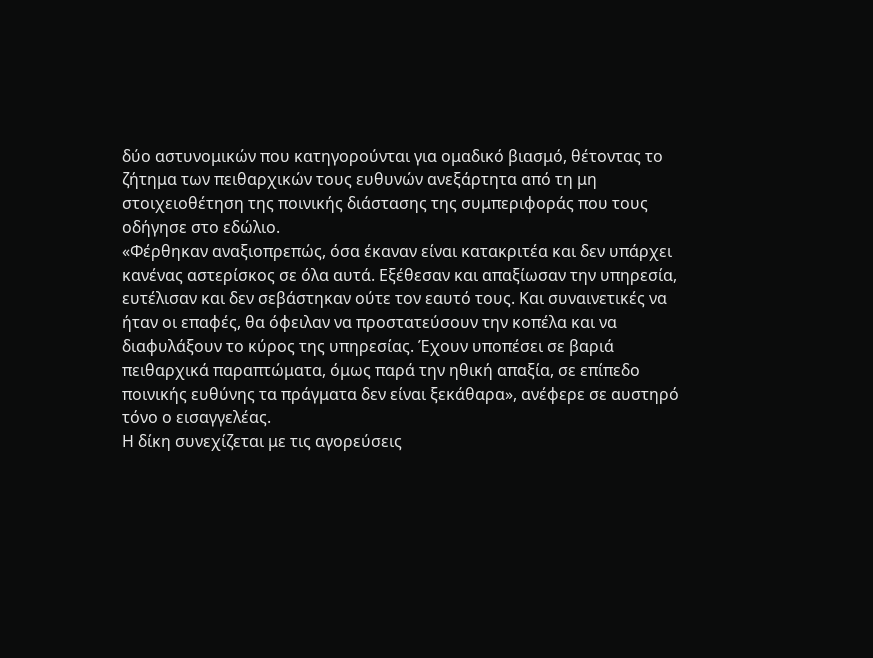δύο αστυνομικών που κατηγορούνται για ομαδικό βιασμό, θέτοντας το ζήτημα των πειθαρχικών τους ευθυνών ανεξάρτητα από τη μη στοιχειοθέτηση της ποινικής διάστασης της συμπεριφοράς που τους οδήγησε στο εδώλιο.
«Φέρθηκαν αναξιοπρεπώς, όσα έκαναν είναι κατακριτέα και δεν υπάρχει κανένας αστερίσκος σε όλα αυτά. Εξέθεσαν και απαξίωσαν την υπηρεσία, ευτέλισαν και δεν σεβάστηκαν ούτε τον εαυτό τους. Και συναινετικές να ήταν οι επαφές, θα όφειλαν να προστατεύσουν την κοπέλα και να διαφυλάξουν το κύρος της υπηρεσίας. Έχουν υποπέσει σε βαριά πειθαρχικά παραπτώματα, όμως παρά την ηθική απαξία, σε επίπεδο ποινικής ευθύνης τα πράγματα δεν είναι ξεκάθαρα», ανέφερε σε αυστηρό τόνο ο εισαγγελέας.
Η δίκη συνεχίζεται με τις αγορεύσεις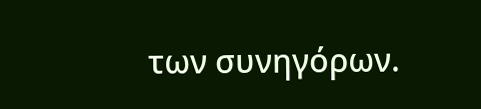των συνηγόρων.